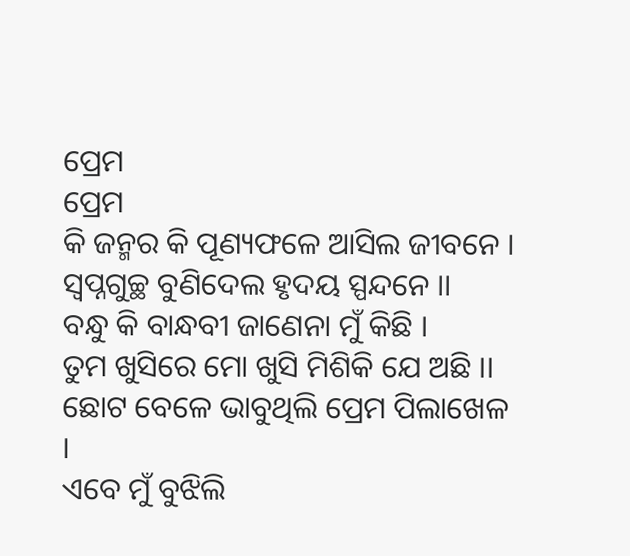ପ୍ରେମ
ପ୍ରେମ
କି ଜନ୍ମର କି ପୂଣ୍ୟଫଳେ ଆସିଲ ଜୀବନେ ।
ସ୍ୱପ୍ନଗୁଚ୍ଛ ବୁଣିଦେଲ ହୃଦୟ ସ୍ପନ୍ଦନେ ।।
ବନ୍ଧୁ କି ବାନ୍ଧବୀ ଜାଣେନା ମୁଁ କିଛି ।
ତୁମ ଖୁସିରେ ମୋ ଖୁସି ମିଶିକି ଯେ ଅଛି ।।
ଛୋଟ ବେଳେ ଭାବୁଥିଲି ପ୍ରେମ ପିଲାଖେଳ ।
ଏବେ ମୁଁ ବୁଝିଲି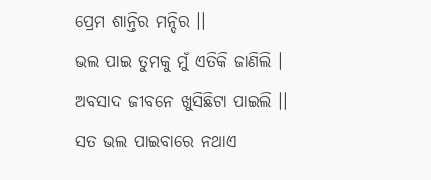ପ୍ରେମ ଶାନ୍ତିର ମନ୍ଦିର ।।
ଭଲ ପାଇ ତୁମକୁ ମୁଁ ଏତିକି ଜାଣିଲି ।
ଅବସାଦ ଜୀବନେ ଖୁସିଛିଟା ପାଇଲି ।।
ସତ ଭଲ ପାଇବାରେ ନଥାଏ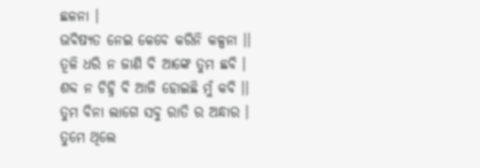ଛଳନା ।
ଭବିଷ୍ୟତ ନେଇ କେବେ କରିନି କଳ୍ପନା ।।
ତୂଳି ଧରି ନ ଜାଣି ବି ଆଙ୍କେ ତୁମ ଛବି ।
ଶବ୍ଦ ନ ଚିହ୍ନି ବି ଆଜି ହୋଇଛି ମୁଁ କବି ।।
ତୁମ ବିନା ଲାଗେ ସବୁ ରାତି ର ଅନ୍ଧାର ।
ତୁମେ ଥିଲେ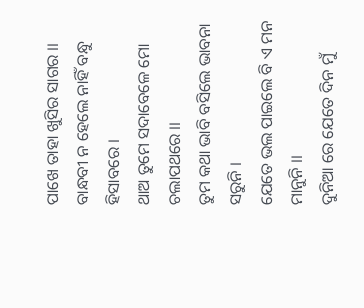ପାଖେ ତାହା ଖୁସିର ସାଗର ।।
ବାନ୍ଧବୀ ନ ହେଲେ ନାହିଁ ବନ୍ଧୁ ହିସାବରେ ।
ଥାଅ ତୁମେ ସଦାବେଳେ ମୋ ଚଲାପଥରେ ।।
ତୁମ କଥା ଭାବି ବସିଲେ ଭାବନା ସରୁନି ।
ଯେତେ ଭଲ ପାଇଲେ ବି ଏ ମନ ମାନୁନି ।।
ଦୁନିଆ ରେ ଯେତେ ଦିନ ମୁଁ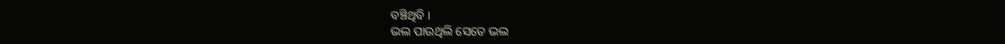ବଞ୍ଚିଥିବି ।
ଭଲ ପାଉଥିଲି ସେତେ ଭଲ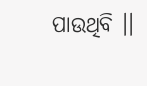ପାଉଥିବି ।।